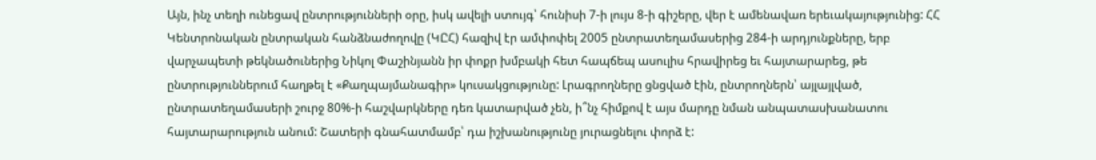Այն, ինչ տեղի ունեցավ ընտրությունների օրը, իսկ ավելի ստույգ՝ հունիսի 7-ի լույս 8-ի գիշերը, վեր է ամենավառ երեւակայությունից: ՀՀ Կենտրոնական ընտրական հանձնաժողովը (ԿԸՀ) հազիվ էր ամփոփել 2005 ընտրատեղամասերից 284-ի արդյունքները, երբ վարչապետի թեկնածուներից Նիկոլ Փաշինյանն իր փոքր խմբակի հետ հապճեպ ասուլիս հրավիրեց եւ հայտարարեց, թե ընտրություններում հաղթել է «Քաղպայմանագիր» կուսակցությունը: Լրագրողները ցնցված էին, ընտրողներն՝ այլայլված, ընտրատեղամասերի շուրջ 80%-ի հաշվարկները դեռ կատարված չեն, ի՞նչ հիմքով է այս մարդը նման անպատասխանատու հայտարարություն անում: Շատերի գնահատմամբ՝ դա իշխանությունը յուրացնելու փորձ է: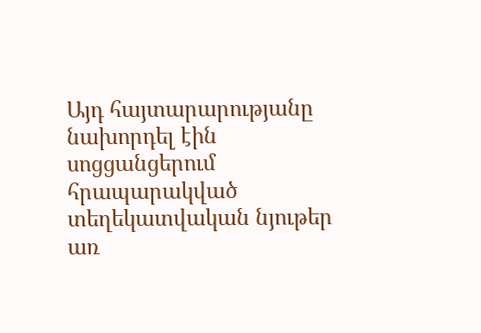Այդ հայտարարությանը նախորդել էին սոցցանցերում հրապարակված տեղեկատվական նյութեր առ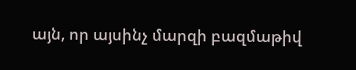այն, որ այսինչ մարզի բազմաթիվ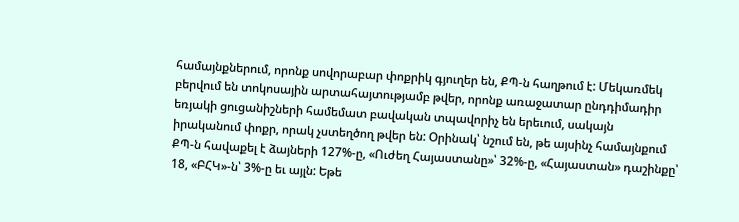համայնքներում, որոնք սովորաբար փոքրիկ գյուղեր են, ՔՊ-ն հաղթում է: Մեկառմեկ բերվում են տոկոսային արտահայտությամբ թվեր, որոնք առաջատար ընդդիմադիր եռյակի ցուցանիշների համեմատ բավական տպավորիչ են երեւում, սակայն իրականում փոքր, որակ չստեղծող թվեր են: Օրինակ՝ նշում են, թե այսինչ համայնքում ՔՊ-ն հավաքել է ձայների 127%-ը, «Ուժեղ Հայաստանը»՝ 32%-ը, «Հայաստան» դաշինքը՝ 18, «ԲՀԿ»-ն՝ 3%-ը եւ այլն: Եթե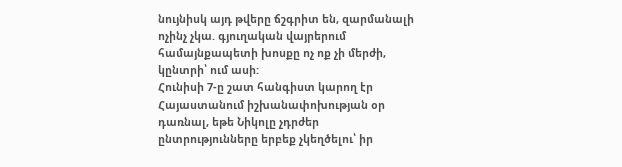նույնիսկ այդ թվերը ճշգրիտ են, զարմանալի ոչինչ չկա. գյուղական վայրերում համայնքապետի խոսքը ոչ ոք չի մերժի, կընտրի՝ ում ասի:
Հունիսի 7-ը շատ հանգիստ կարող էր Հայաստանում իշխանափոխության օր դառնալ, եթե Նիկոլը չդրժեր ընտրությունները երբեք չկեղծելու՝ իր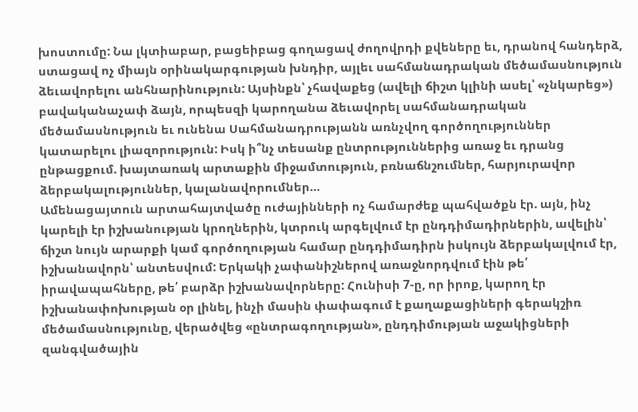խոստումը: Նա լկտիաբար, բացեիբաց գողացավ ժողովրդի քվեները եւ, դրանով հանդերձ, ստացավ ոչ միայն օրինակարգության խնդիր, այլեւ սահմանադրական մեծամասնություն ձեւավորելու անհնարինություն: Այսինքն՝ չհավաքեց (ավելի ճիշտ կլինի ասել՝ «չնկարեց») բավականաչափ ձայն, որպեսզի կարողանա ձեւավորել սահմանադրական մեծամասնություն եւ ունենա Սահմանադրությանն առնչվող գործողություններ կատարելու լիազորություն: Իսկ ի՞նչ տեսանք ընտրություններից առաջ եւ դրանց ընթացքում. խայտառակ արտաքին միջամտություն, բռնաճնշումներ, հարյուրավոր ձերբակալություններ, կալանավորումներ…
Ամենացայտուն արտահայտվածը ուժայինների ոչ համարժեք պահվածքն էր. այն, ինչ կարելի էր իշխանության կրողներին, կտրուկ արգելվում էր ընդդիմադիրներին, ավելին՝ ճիշտ նույն արարքի կամ գործողության համար ընդդիմադիրն իսկույն ձերբակալվում էր, իշխանավորն՝ անտեսվում: Երկակի չափանիշներով առաջնորդվում էին թե՛ իրավապահները, թե՛ բարձր իշխանավորները: Հունիսի 7-ը, որ իրոք, կարող էր իշխանափոխության օր լինել, ինչի մասին փափագում է քաղաքացիների գերակշիռ մեծամասնությունը, վերածվեց «ընտրագողության», ընդդիմության աջակիցների զանգվածային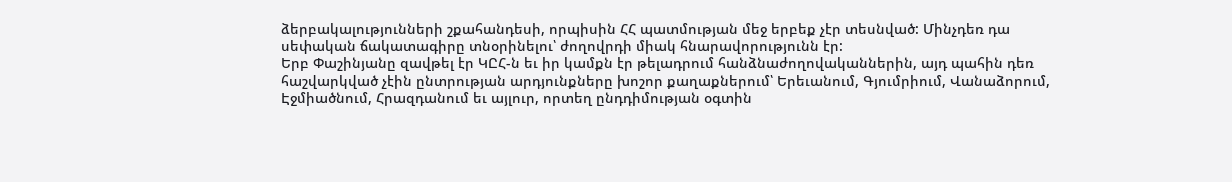ձերբակալությունների շքահանդեսի, որպիսին ՀՀ պատմության մեջ երբեք չէր տեսնված: Մինչդեռ դա սեփական ճակատագիրը տնօրինելու՝ ժողովրդի միակ հնարավորությունն էր:
Երբ Փաշինյանը զավթել էր ԿԸՀ-ն եւ իր կամքն էր թելադրում հանձնաժողովականներին, այդ պահին դեռ հաշվարկված չէին ընտրության արդյունքները խոշոր քաղաքներում՝ Երեւանում, Գյումրիում, Վանաձորում, Էջմիածնում, Հրազդանում եւ այլուր, որտեղ ընդդիմության օգտին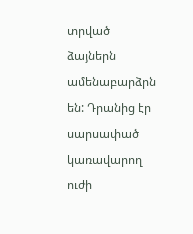տրված ձայներն ամենաբարձրն են: Դրանից էր սարսափած կառավարող ուժի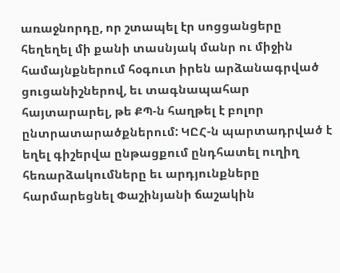առաջնորդը, որ շտապել էր սոցցանցերը հեղեղել մի քանի տասնյակ մանր ու միջին համայնքներում հօգուտ իրեն արձանագրված ցուցանիշներով, եւ տագնապահար հայտարարել, թե ՔՊ-ն հաղթել է բոլոր ընտրատարածքներում: ԿԸՀ-ն պարտադրված է եղել գիշերվա ընթացքում ընդհատել ուղիղ հեռարձակումները եւ արդյունքները հարմարեցնել Փաշինյանի ճաշակին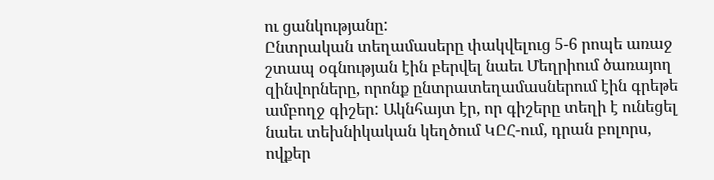ու ցանկությանը:
Ընտրական տեղամասերը փակվելուց 5-6 րոպե առաջ շտապ օգնության էին բերվել նաեւ Մեղրիում ծառայող զինվորները, որոնք ընտրատեղամասներում էին գրեթե ամբողջ գիշեր: Ակնհայտ էր, որ գիշերը տեղի է ունեցել նաեւ տեխնիկական կեղծում ԿԸՀ-ում, դրան բոլորս, ովքեր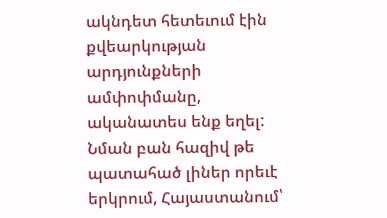ակնդետ հետեւում էին քվեարկության արդյունքների ամփոփմանը, ականատես ենք եղել: Նման բան հազիվ թե պատահած լիներ որեւէ երկրում, Հայաստանում՝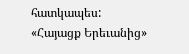հատկապես:
«Հայացք Երեւանից»